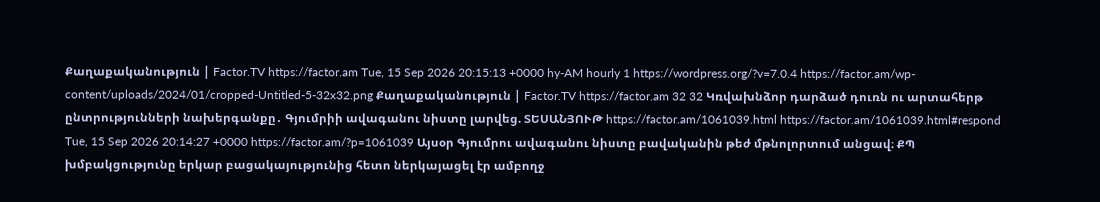Քաղաքականություն | Factor.TV https://factor.am Tue, 15 Sep 2026 20:15:13 +0000 hy-AM hourly 1 https://wordpress.org/?v=7.0.4 https://factor.am/wp-content/uploads/2024/01/cropped-Untitled-5-32x32.png Քաղաքականություն | Factor.TV https://factor.am 32 32 Կռվախնձոր դարձած դուռն ու արտահերթ ընտրությունների նախերգանքը․ Գյումրիի ավագանու նիստը լարվեց. ՏԵՍԱՆՅՈՒԹ https://factor.am/1061039.html https://factor.am/1061039.html#respond Tue, 15 Sep 2026 20:14:27 +0000 https://factor.am/?p=1061039 Այսօր Գյումրու ավագանու նիստը բավականին թեժ մթնոլորտում անցավ։ ՔՊ խմբակցությունը երկար բացակայությունից հետո ներկայացել էր ամբողջ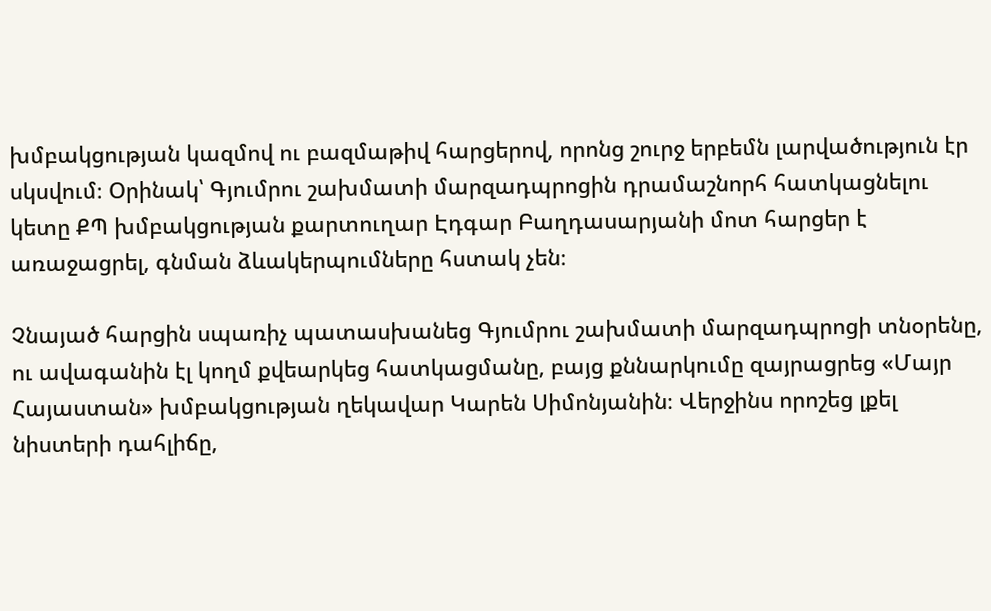խմբակցության կազմով ու բազմաթիվ հարցերով, որոնց շուրջ երբեմն լարվածություն էր սկսվում։ Օրինակ՝ Գյումրու շախմատի մարզադպրոցին դրամաշնորհ հատկացնելու կետը ՔՊ խմբակցության քարտուղար Էդգար Բաղդասարյանի մոտ հարցեր է առաջացրել, գնման ձևակերպումները հստակ չեն։

Չնայած հարցին սպառիչ պատասխանեց Գյումրու շախմատի մարզադպրոցի տնօրենը, ու ավագանին էլ կողմ քվեարկեց հատկացմանը, բայց քննարկումը զայրացրեց «Մայր Հայաստան» խմբակցության ղեկավար Կարեն Սիմոնյանին։ Վերջինս որոշեց լքել նիստերի դահլիճը,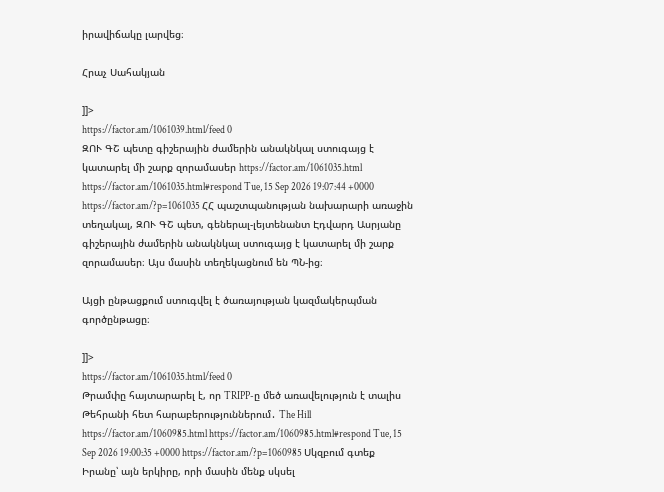իրավիճակը լարվեց։

Հրաչ Սահակյան

]]>
https://factor.am/1061039.html/feed 0
ԶՈՒ ԳՇ պետը գիշերային ժամերին անակնկալ ստուգայց է կատարել մի շարք զորամասեր https://factor.am/1061035.html https://factor.am/1061035.html#respond Tue, 15 Sep 2026 19:07:44 +0000 https://factor.am/?p=1061035 ՀՀ պաշտպանության նախարարի առաջին տեղակալ, ԶՈՒ ԳՇ պետ, գեներալ-լեյտենանտ Էդվարդ Ասրյանը գիշերային ժամերին անակնկալ ստուգայց է կատարել մի շարք զորամասեր։ Այս մասին տեղեկացնում են ՊՆ-ից։

Այցի ընթացքում ստուգվել է ծառայության կազմակերպման գործընթացը։

]]>
https://factor.am/1061035.html/feed 0
Թրամփը հայտարարել է, որ TRIPP-ը մեծ առավելություն է տալիս Թեհրանի հետ հարաբերություններում․ The Hill https://factor.am/1060985.html https://factor.am/1060985.html#respond Tue, 15 Sep 2026 19:00:35 +0000 https://factor.am/?p=1060985 Սկզբում գտեք Իրանը՝ այն երկիրը, որի մասին մենք սկսել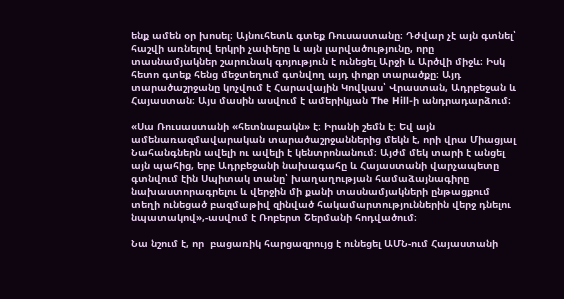ենք ամեն օր խոսել։ Այնուհետև գտեք Ռուսաստանը։ Դժվար չէ այն գտնել՝ հաշվի առնելով երկրի չափերը և այն լարվածությունը, որը տասնամյակներ շարունակ գոյություն է ունեցել Արջի և Արծվի միջև։ Իսկ հետո գտեք հենց մեջտեղում գտնվող այդ փոքր տարածքը։ Այդ տարածաշրջանը կոչվում է Հարավային Կովկաս՝ Վրաստան, Ադրբեջան և Հայաստան։ Այս մասին ասվում է ամերիկյան The Hill-ի անդրադարձում։

«Սա Ռուսաստանի «հետնաբակն» է։ Իրանի շեմն է։ Եվ այն ամենառազմավարական տարածաշրջաններից մեկն է, որի վրա Միացյալ Նահանգներն ավելի ու ավելի է կենտրոնանում։ Այժմ մեկ տարի է անցել այն պահից, երբ Ադրբեջանի նախագահը և Հայաստանի վարչապետը գտնվում էին Սպիտակ տանը՝ խաղաղության համաձայնագիրը նախաստորագրելու և վերջին մի քանի տասնամյակների ընթացքում տեղի ունեցած բազմաթիվ զինված հակամարտություններին վերջ դնելու նպատակով»,-ասվում է Ռոբերտ Շերմանի հոդվածում։

Նա նշում է, որ  բացառիկ հարցազրույց է ունեցել ԱՄՆ-ում Հայաստանի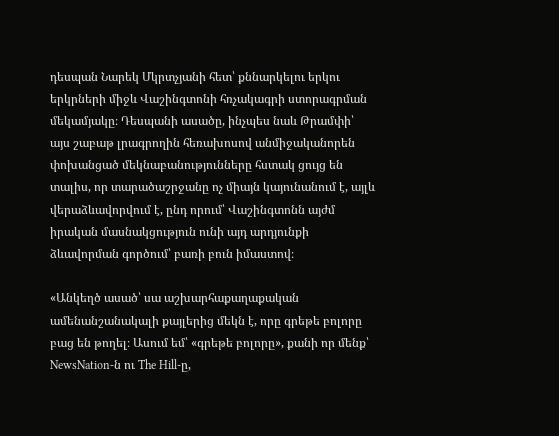դեսպան Նարեկ Մկրտչյանի հետ՝ քննարկելու երկու երկրների միջև Վաշինգտոնի հռչակագրի ստորագրման մեկամյակը։ Դեսպանի ասածը, ինչպես նաև Թրամփի՝ այս շաբաթ լրագրողին հեռախոսով անմիջականորեն փոխանցած մեկնաբանությունները հստակ ցույց են տալիս, որ տարածաշրջանը ոչ միայն կայունանում է, այլև վերաձևավորվում է, ընդ որում՝ Վաշինգտոնն այժմ իրական մասնակցություն ունի այդ արդյունքի ձևավորման գործում՝ բառի բուն իմաստով։

«Անկեղծ ասած՝ սա աշխարհաքաղաքական ամենանշանակալի քայլերից մեկն է, որը գրեթե բոլորը բաց են թողել։ Ասում եմ՝ «գրեթե բոլորը», քանի որ մենք՝ NewsNation-ն ու The Hill-ը,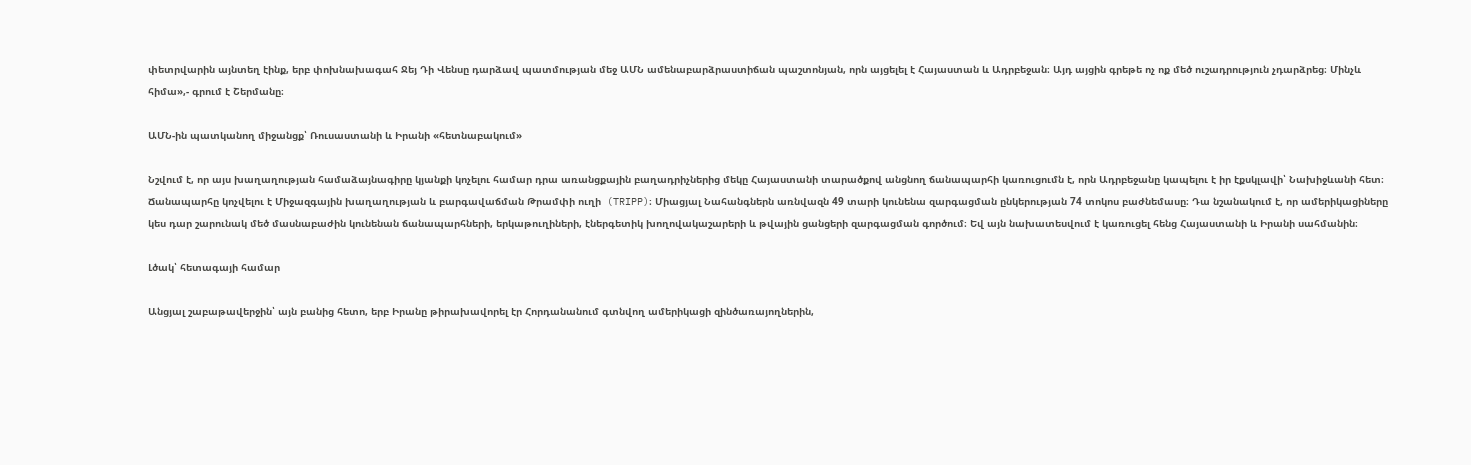փետրվարին այնտեղ էինք, երբ փոխնախագահ Ջեյ Դի Վենսը դարձավ պատմության մեջ ԱՄՆ ամենաբարձրաստիճան պաշտոնյան, որն այցելել է Հայաստան և Ադրբեջան։ Այդ այցին գրեթե ոչ ոք մեծ ուշադրություն չդարձրեց։ Մինչև հիմա»,- գրում է Շերմանը։

ԱՄՆ-ին պատկանող միջանցք՝ Ռուսաստանի և Իրանի «հետնաբակում»

Նշվում է, որ այս խաղաղության համաձայնագիրը կյանքի կոչելու համար դրա առանցքային բաղադրիչներից մեկը Հայաստանի տարածքով անցնող ճանապարհի կառուցումն է, որն Ադրբեջանը կապելու է իր էքսկլավի՝ Նախիջևանի հետ։ Ճանապարհը կոչվելու է Միջազգային խաղաղության և բարգավաճման Թրամփի ուղի  (TRIPP)։ Միացյալ Նահանգներն առնվազն 49 տարի կունենա զարգացման ընկերության 74 տոկոս բաժնեմասը։ Դա նշանակում է, որ ամերիկացիները կես դար շարունակ մեծ մասնաբաժին կունենան ճանապարհների, երկաթուղիների, էներգետիկ խողովակաշարերի և թվային ցանցերի զարգացման գործում։ Եվ այն նախատեսվում է կառուցել հենց Հայաստանի և Իրանի սահմանին։

Լծակ՝ հետագայի համար

Անցյալ շաբաթավերջին՝ այն բանից հետո, երբ Իրանը թիրախավորել էր Հորդանանում գտնվող ամերիկացի զինծառայողներին,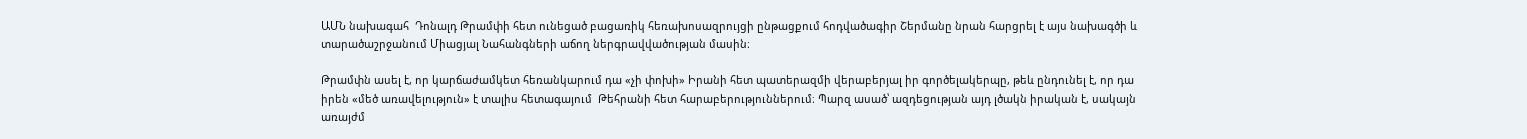ԱՄՆ նախագահ  Դոնալդ Թրամփի հետ ունեցած բացառիկ հեռախոսազրույցի ընթացքում հոդվածագիր Շերմանը նրան հարցրել է այս նախագծի և տարածաշրջանում Միացյալ Նահանգների աճող ներգրավվածության մասին։

Թրամփն ասել է, որ կարճաժամկետ հեռանկարում դա «չի փոխի» Իրանի հետ պատերազմի վերաբերյալ իր գործելակերպը, թեև ընդունել է, որ դա իրեն «մեծ առավելություն» է տալիս հետագայում  Թեհրանի հետ հարաբերություններում։ Պարզ ասած՝ ազդեցության այդ լծակն իրական է, սակայն առայժմ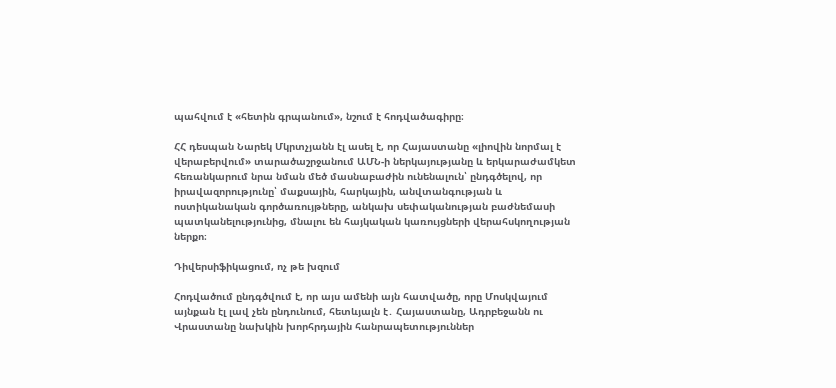պահվում է «հետին գրպանում», նշում է հոդվածագիրը։

ՀՀ դեսպան Նարեկ Մկրտչյանն էլ ասել է, որ Հայաստանը «լիովին նորմալ է վերաբերվում» տարածաշրջանում ԱՄՆ-ի ներկայությանը և երկարաժամկետ հեռանկարում նրա նման մեծ մասնաբաժին ունենալուն՝ ընդգծելով, որ իրավազորությունը՝ մաքսային, հարկային, անվտանգության և ոստիկանական գործառույթները, անկախ սեփականության բաժնեմասի պատկանելությունից, մնալու են հայկական կառույցների վերահսկողության ներքո։

Դիվերսիֆիկացում, ոչ թե խզում

Հոդվածում ընդգծվում է, որ այս ամենի այն հատվածը, որը Մոսկվայում այնքան էլ լավ չեն ընդունում, հետևյալն է․ Հայաստանը, Ադրբեջանն ու Վրաստանը նախկին խորհրդային հանրապետություններ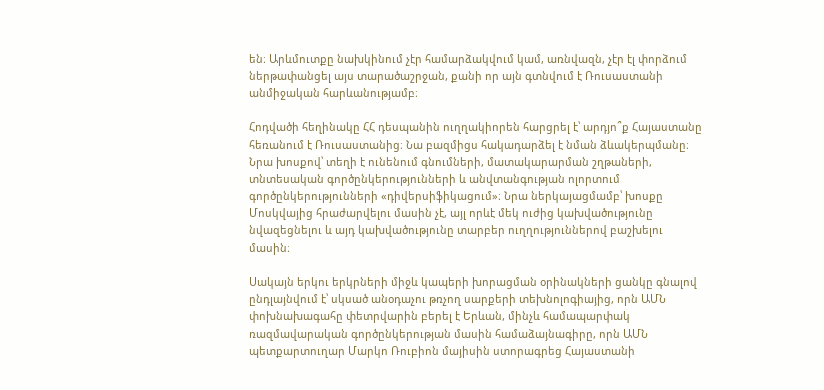են։ Արևմուտքը նախկինում չէր համարձակվում կամ, առնվազն, չէր էլ փորձում ներթափանցել այս տարածաշրջան, քանի որ այն գտնվում է Ռուսաստանի անմիջական հարևանությամբ։

Հոդվածի հեղինակը ՀՀ դեսպանին ուղղակիորեն հարցրել է՝ արդյո՞ք Հայաստանը հեռանում է Ռուսաստանից։ Նա բազմիցս հակադարձել է նման ձևակերպմանը։ Նրա խոսքով՝ տեղի է ունենում գնումների, մատակարարման շղթաների, տնտեսական գործընկերությունների և անվտանգության ոլորտում գործընկերությունների «դիվերսիֆիկացում»։ Նրա ներկայացմամբ՝ խոսքը Մոսկվայից հրաժարվելու մասին չէ, այլ որևէ մեկ ուժից կախվածությունը նվազեցնելու և այդ կախվածությունը տարբեր ուղղություններով բաշխելու մասին։

Սակայն երկու երկրների միջև կապերի խորացման օրինակների ցանկը գնալով ընդլայնվում է՝ սկսած անօդաչու թռչող սարքերի տեխնոլոգիայից, որն ԱՄՆ փոխնախագահը փետրվարին բերել է Երևան, մինչև համապարփակ ռազմավարական գործընկերության մասին համաձայնագիրը, որն ԱՄՆ պետքարտուղար Մարկո Ռուբիոն մայիսին ստորագրեց Հայաստանի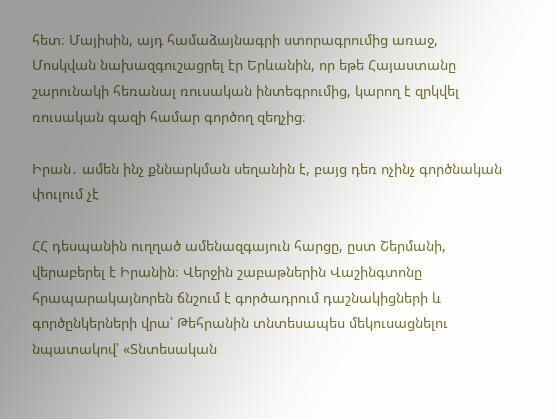հետ։ Մայիսին, այդ համաձայնագրի ստորագրումից առաջ, Մոսկվան նախազգուշացրել էր Երևանին, որ եթե Հայաստանը շարունակի հեռանալ ռուսական ինտեգրումից, կարող է զրկվել ռուսական գազի համար գործող զեղչից։

Իրան․ ամեն ինչ քննարկման սեղանին է, բայց դեռ ոչինչ գործնական փուլում չէ

ՀՀ դեսպանին ուղղած ամենազգայուն հարցը, ըստ Շերմանի, վերաբերել է Իրանին։ Վերջին շաբաթներին Վաշինգտոնը հրապարակայնորեն ճնշում է գործադրում դաշնակիցների և գործընկերների վրա՝ Թեհրանին տնտեսապես մեկուսացնելու նպատակով՝ «Տնտեսական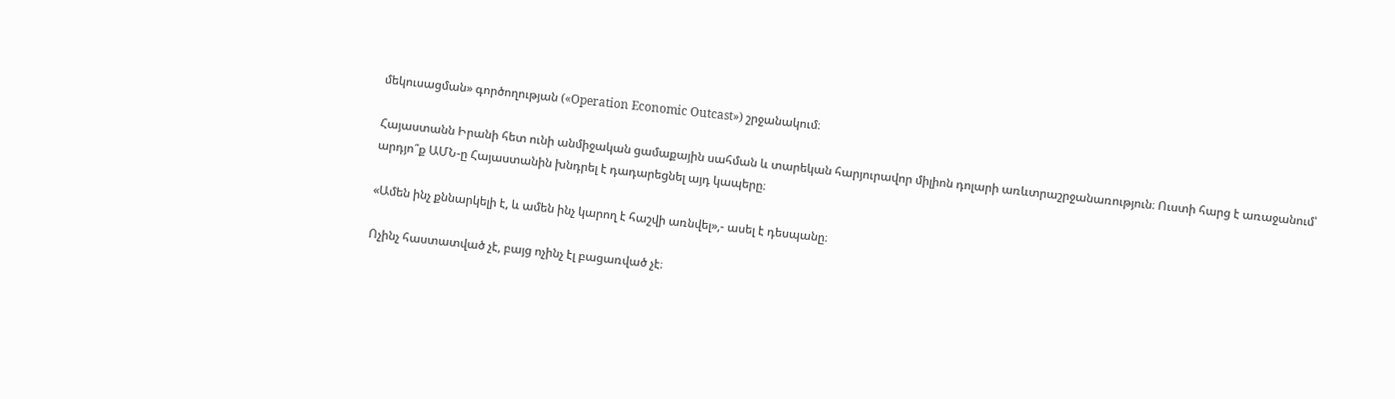մեկուսացման» գործողության («Operation Economic Outcast») շրջանակում։

Հայաստանն Իրանի հետ ունի անմիջական ցամաքային սահման և տարեկան հարյուրավոր միլիոն դոլարի առևտրաշրջանառություն։ Ուստի հարց է առաջանում՝ արդյո՞ք ԱՄՆ-ը Հայաստանին խնդրել է դադարեցնել այդ կապերը։

«Ամեն ինչ քննարկելի է, և ամեն ինչ կարող է հաշվի առնվել»,- ասել է դեսպանը։

Ոչինչ հաստատված չէ, բայց ոչինչ էլ բացառված չէ։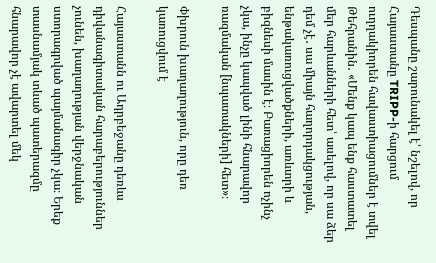Դեսպանը շարունակել է՝ նշելով, որ Հայաստանը TRIPP-ի հարցում ուղղակիորեն հավաստիացումներ է տվել Թեհրանին․ «Մենք կապ ենք հաստատել մեր հարևանների հետ՝ ասելով, որ սա ձեր դեմ չէ․ սա միայն հաղորդակցության, ենթակառուցվածքների, առևտրի և բիզնեսի մասին է։ Բառացիորեն ոչինչ չկա, ինչը կապված լինի հնարավոր ռազմական [նպատակների] հետ»։

Փխրուն խաղաղություն, որը դեռ կառուցվում է

Հայաստանն ու Ադրբեջանը դեռևս դիվանագիտական հարաբերություններ չունեն, խաղաղության վերջնական ստորագրված պայմանագիր չկա։ Երեք տասնամյակ տևած պատերազմը հնարավոր չէ ավարտել մեկ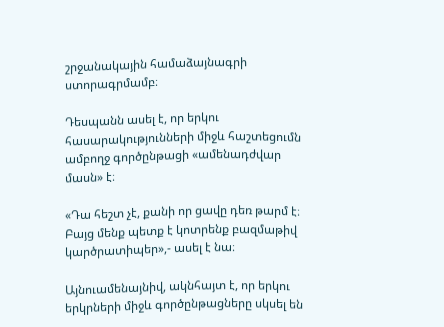շրջանակային համաձայնագրի ստորագրմամբ։

Դեսպանն ասել է, որ երկու հասարակությունների միջև հաշտեցումն ամբողջ գործընթացի «ամենադժվար մասն» է։

«Դա հեշտ չէ, քանի որ ցավը դեռ թարմ է։ Բայց մենք պետք է կոտրենք բազմաթիվ կարծրատիպեր»,- ասել է նա։

Այնուամենայնիվ, ակնհայտ է, որ երկու երկրների միջև գործընթացները սկսել են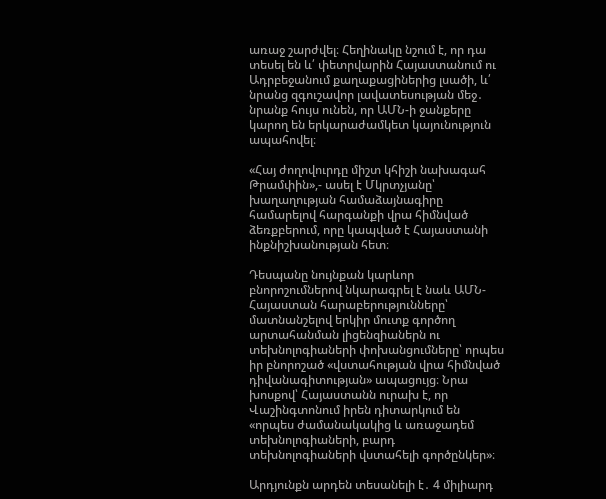առաջ շարժվել։ Հեղինակը նշում է, որ դա  տեսել են և՛ փետրվարին Հայաստանում ու Ադրբեջանում քաղաքացիներից լսածի, և՛ նրանց զգուշավոր լավատեսության մեջ․ նրանք հույս ունեն, որ ԱՄՆ-ի ջանքերը կարող են երկարաժամկետ կայունություն ապահովել։

«Հայ ժողովուրդը միշտ կհիշի նախագահ Թրամփին»,- ասել է Մկրտչյանը՝ խաղաղության համաձայնագիրը համարելով հարգանքի վրա հիմնված ձեռքբերում, որը կապված է Հայաստանի ինքնիշխանության հետ։

Դեսպանը նույնքան կարևոր բնորոշումներով նկարագրել է նաև ԱՄՆ-Հայաստան հարաբերությունները՝ մատնանշելով երկիր մուտք գործող արտահանման լիցենզիաներն ու տեխնոլոգիաների փոխանցումները՝ որպես իր բնորոշած «վստահության վրա հիմնված դիվանագիտության» ապացույց։ Նրա խոսքով՝ Հայաստանն ուրախ է, որ Վաշինգտոնում իրեն դիտարկում են «որպես ժամանակակից և առաջադեմ տեխնոլոգիաների, բարդ տեխնոլոգիաների վստահելի գործընկեր»։

Արդյունքն արդեն տեսանելի է․ 4 միլիարդ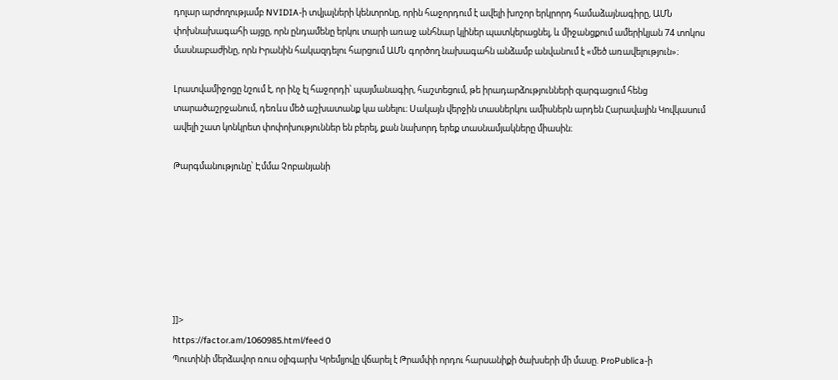դոլար արժողությամբ NVIDIA-ի տվյալների կենտրոնը, որին հաջորդում է ավելի խոշոր երկրորդ համաձայնագիրը, ԱՄՆ փոխնախագահի այցը, որն ընդամենը երկու տարի առաջ անհնար կլիներ պատկերացնել, և միջանցքում ամերիկյան 74 տոկոս մասնաբաժինը, որն Իրանին հակազդելու հարցում ԱՄՆ գործող նախագահն անձամբ անվանում է «մեծ առավելություն»։

Լրատվամիջոցը նշում է, որ ինչ էլ հաջորդի՝ պայմանագիր, հաշտեցում, թե իրադարձությունների զարգացում հենց տարածաշրջանում, դեռևս մեծ աշխատանք կա անելու։ Սակայն վերջին տասներկու ամիսներն արդեն Հարավային Կովկասում ավելի շատ կոնկրետ փոփոխություններ են բերել, քան նախորդ երեք տասնամյակները միասին։

Թարգմանությունը՝ Էմմա Չոբանյանի







]]>
https://factor.am/1060985.html/feed 0
Պուտինի մերձավոր ռուս օլիգարխ Կրեմլյովը վճարել է Թրամփի որդու հարսանիքի ծախսերի մի մասը. ProPublica-ի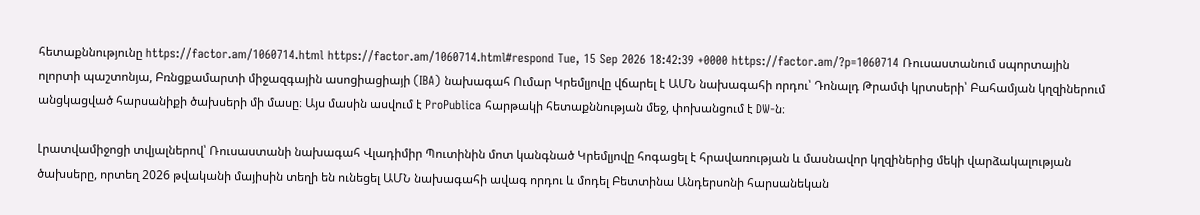հետաքննությունը https://factor.am/1060714.html https://factor.am/1060714.html#respond Tue, 15 Sep 2026 18:42:39 +0000 https://factor.am/?p=1060714 Ռուսաստանում սպորտային ոլորտի պաշտոնյա, Բռնցքամարտի միջազգային ասոցիացիայի (IBA) նախագահ Ումար Կրեմլյովը վճարել է ԱՄՆ նախագահի որդու՝ Դոնալդ Թրամփ կրտսերի՝ Բահամյան կղզիներում անցկացված հարսանիքի ծախսերի մի մասը։ Այս մասին ասվում է ProPublica հարթակի հետաքննության մեջ, փոխանցում է DW-ն։

Լրատվամիջոցի տվյալներով՝ Ռուսաստանի նախագահ Վլադիմիր Պուտինին մոտ կանգնած Կրեմլյովը հոգացել է հրավառության և մասնավոր կղզիներից մեկի վարձակալության ծախսերը, որտեղ 2026 թվականի մայիսին տեղի են ունեցել ԱՄՆ նախագահի ավագ որդու և մոդել Բետտինա Անդերսոնի հարսանեկան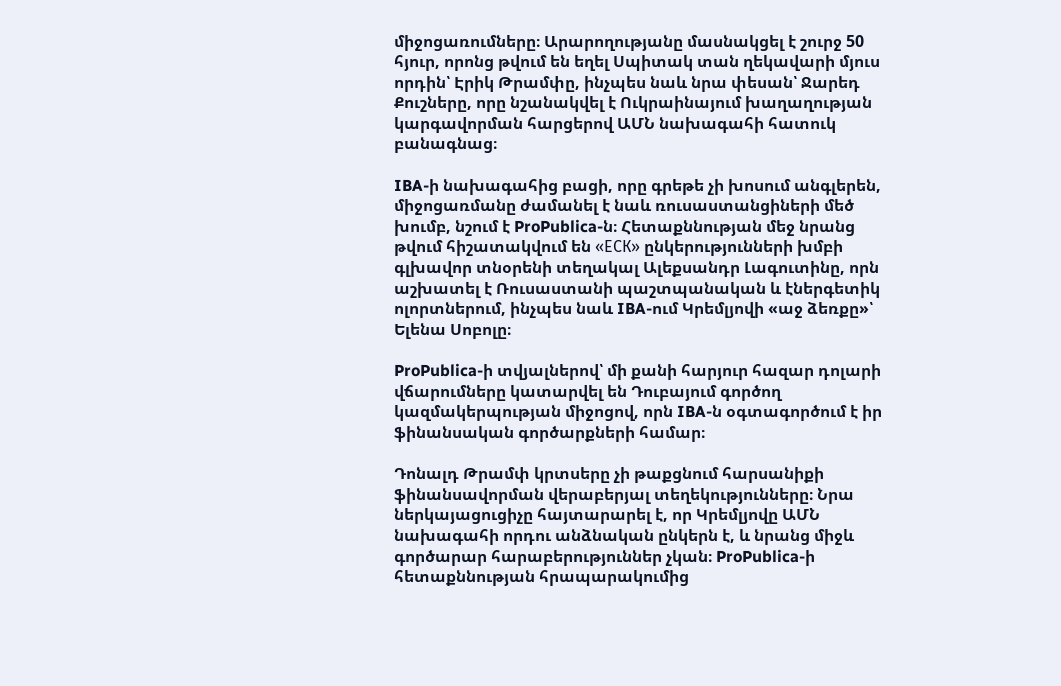միջոցառումները։ Արարողությանը մասնակցել է շուրջ 50 հյուր, որոնց թվում են եղել Սպիտակ տան ղեկավարի մյուս որդին՝ Էրիկ Թրամփը, ինչպես նաև նրա փեսան՝ Ջարեդ Քուշները, որը նշանակվել է Ուկրաինայում խաղաղության կարգավորման հարցերով ԱՄՆ նախագահի հատուկ բանագնաց։

IBA-ի նախագահից բացի, որը գրեթե չի խոսում անգլերեն, միջոցառմանը ժամանել է նաև ռուսաստանցիների մեծ խումբ, նշում է ProPublica-ն։ Հետաքննության մեջ նրանց թվում հիշատակվում են «ЕСК» ընկերությունների խմբի գլխավոր տնօրենի տեղակալ Ալեքսանդր Լագուտինը, որն աշխատել է Ռուսաստանի պաշտպանական և էներգետիկ ոլորտներում, ինչպես նաև IBA-ում Կրեմլյովի «աջ ձեռքը»՝ Ելենա Սոբոլը։

ProPublica-ի տվյալներով՝ մի քանի հարյուր հազար դոլարի վճարումները կատարվել են Դուբայում գործող կազմակերպության միջոցով, որն IBA-ն օգտագործում է իր ֆինանսական գործարքների համար։

Դոնալդ Թրամփ կրտսերը չի թաքցնում հարսանիքի ֆինանսավորման վերաբերյալ տեղեկությունները։ Նրա ներկայացուցիչը հայտարարել է, որ Կրեմլյովը ԱՄՆ նախագահի որդու անձնական ընկերն է, և նրանց միջև գործարար հարաբերություններ չկան։ ProPublica-ի հետաքննության հրապարակումից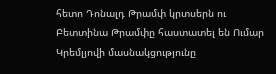հետո Դոնալդ Թրամփ կրտսերն ու Բետտինա Թրամփը հաստատել են Ումար Կրեմլյովի մասնակցությունը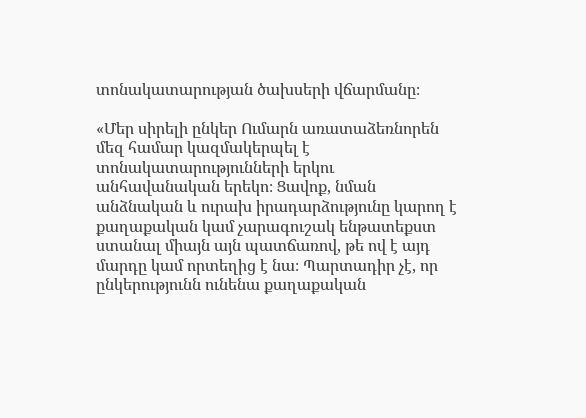տոնակատարության ծախսերի վճարմանը։

«Մեր սիրելի ընկեր Ումարն առատաձեռնորեն մեզ համար կազմակերպել է տոնակատարությունների երկու անհավանական երեկո։ Ցավոք, նման անձնական և ուրախ իրադարձությունը կարող է քաղաքական կամ չարագուշակ ենթատեքստ ստանալ միայն այն պատճառով, թե ով է այդ մարդը կամ որտեղից է նա։ Պարտադիր չէ, որ ընկերությունն ունենա քաղաքական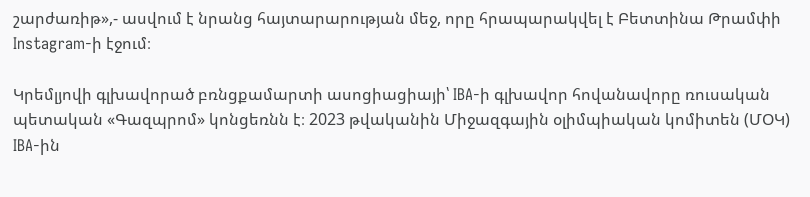շարժառիթ»,- ասվում է նրանց հայտարարության մեջ, որը հրապարակվել է Բետտինա Թրամփի Instagram-ի էջում։

Կրեմլյովի գլխավորած բռնցքամարտի ասոցիացիայի՝ IBA-ի գլխավոր հովանավորը ռուսական պետական «Գազպրոմ» կոնցեռնն է։ 2023 թվականին Միջազգային օլիմպիական կոմիտեն (ՄՕԿ) IBA-ին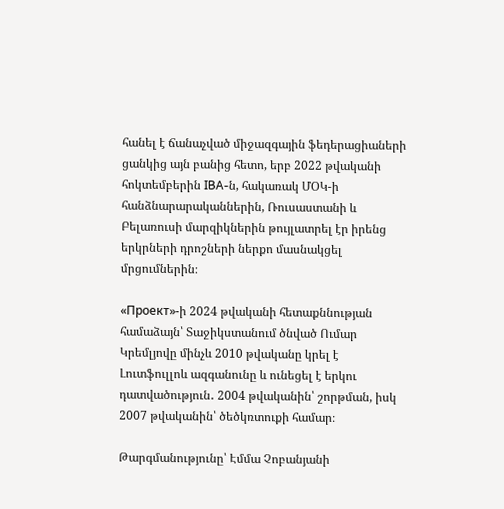հանել է ճանաչված միջազգային ֆեդերացիաների ցանկից այն բանից հետո, երբ 2022 թվականի հոկտեմբերին IBA-ն, հակառակ ՄՕԿ-ի հանձնարարականներին, Ռուսաստանի և Բելառուսի մարզիկներին թույլատրել էր իրենց երկրների դրոշների ներքո մասնակցել մրցումներին։

«Проект»-ի 2024 թվականի հետաքննության համաձայն՝ Տաջիկստանում ծնված Ումար Կրեմլյովը մինչև 2010 թվականը կրել է Լուտֆուլլոև ազգանունը և ունեցել է երկու դատվածություն․ 2004 թվականին՝ շորթման, իսկ 2007 թվականին՝ ծեծկռտուքի համար։

Թարգմանությունը՝ Էմմա Չոբանյանի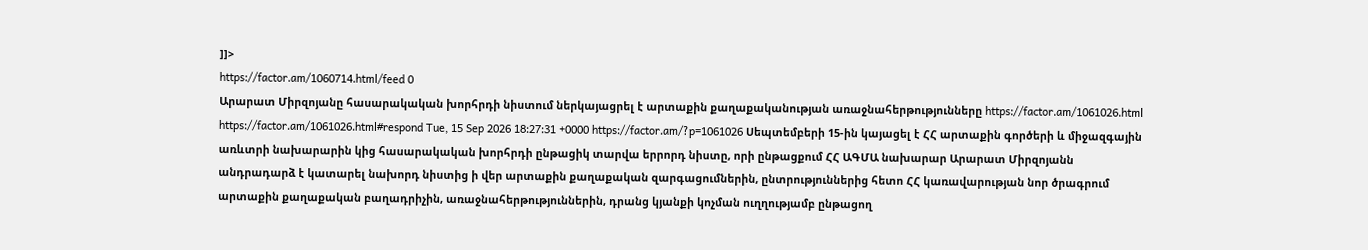]]>
https://factor.am/1060714.html/feed 0
Արարատ Միրզոյանը հասարակական խորհրդի նիստում ներկայացրել է արտաքին քաղաքականության առաջնահերթությունները https://factor.am/1061026.html https://factor.am/1061026.html#respond Tue, 15 Sep 2026 18:27:31 +0000 https://factor.am/?p=1061026 Սեպտեմբերի 15-ին կայացել է ՀՀ արտաքին գործերի և միջազգային առևտրի նախարարին կից հասարակական խորհրդի ընթացիկ տարվա երրորդ նիստը, որի ընթացքում ՀՀ ԱԳՄԱ նախարար Արարատ Միրզոյանն անդրադարձ է կատարել նախորդ նիստից ի վեր արտաքին քաղաքական զարգացումներին, ընտրություններից հետո ՀՀ կառավարության նոր ծրագրում արտաքին քաղաքական բաղադրիչին, առաջնահերթություններին, դրանց կյանքի կոչման ուղղությամբ ընթացող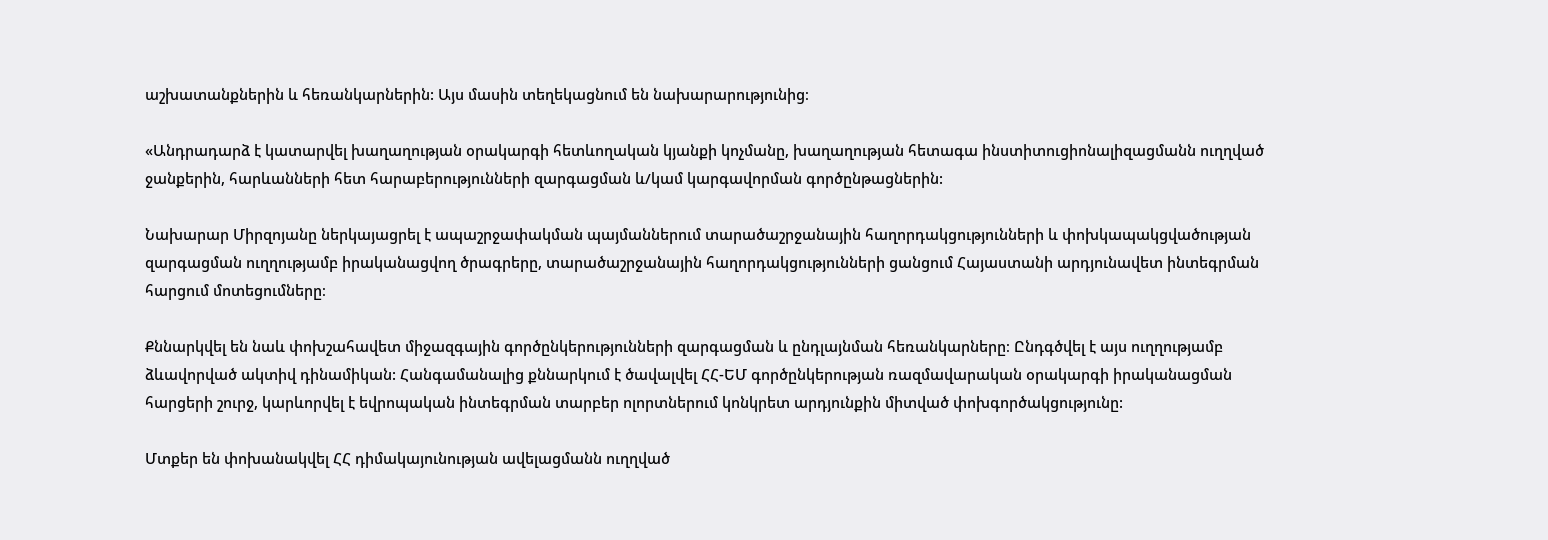աշխատանքներին և հեռանկարներին: Այս մասին տեղեկացնում են նախարարությունից։

«Անդրադարձ է կատարվել խաղաղության օրակարգի հետևողական կյանքի կոչմանը, խաղաղության հետագա ինստիտուցիոնալիզացմանն ուղղված ջանքերին, հարևանների հետ հարաբերությունների զարգացման և/կամ կարգավորման գործընթացներին:

Նախարար Միրզոյանը ներկայացրել է ապաշրջափակման պայմաններում տարածաշրջանային հաղորդակցությունների և փոխկապակցվածության զարգացման ուղղությամբ իրականացվող ծրագրերը, տարածաշրջանային հաղորդակցությունների ցանցում Հայաստանի արդյունավետ ինտեգրման հարցում մոտեցումները։

Քննարկվել են նաև փոխշահավետ միջազգային գործընկերությունների զարգացման և ընդլայնման հեռանկարները։ Ընդգծվել է այս ուղղությամբ ձևավորված ակտիվ դինամիկան: Հանգամանալից քննարկում է ծավալվել ՀՀ-ԵՄ գործընկերության ռազմավարական օրակարգի իրականացման հարցերի շուրջ, կարևորվել է եվրոպական ինտեգրման տարբեր ոլորտներում կոնկրետ արդյունքին միտված փոխգործակցությունը:

Մտքեր են փոխանակվել ՀՀ դիմակայունության ավելացմանն ուղղված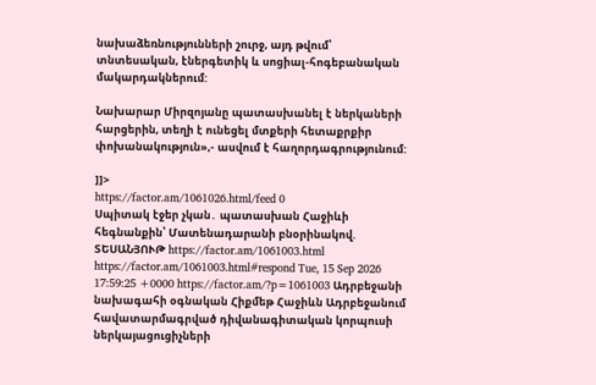նախաձեռնությունների շուրջ, այդ թվում՝ տնտեսական, էներգետիկ և սոցիալ-հոգեբանական մակարդակներում:

Նախարար Միրզոյանը պատասխանել է ներկաների հարցերին, տեղի է ունեցել մտքերի հետաքրքիր փոխանակություն»,- ասվում է հաղորդագրությունում:

]]>
https://factor.am/1061026.html/feed 0
Սպիտակ էջեր չկան․ պատասխան Հաջիևի հեգնանքին՝ Մատենադարանի բնօրինակով. ՏԵՍԱՆՅՈՒԹ https://factor.am/1061003.html https://factor.am/1061003.html#respond Tue, 15 Sep 2026 17:59:25 +0000 https://factor.am/?p=1061003 Ադրբեջանի նախագահի օգնական Հիքմեթ Հաջիևն Ադրբեջանում հավատարմագրված դիվանագիտական կորպուսի ներկայացուցիչների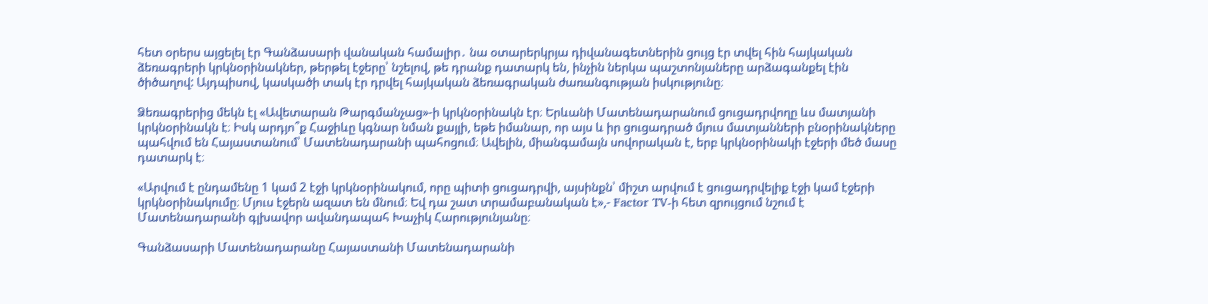հետ օրերս այցելել էր Գանձասարի վանական համալիր․ նա օտարերկրյա դիվանագետներին ցույց էր տվել հին հայկական ձեռագրերի կրկնօրինակներ, թերթել էջերը՝ նշելով, թե դրանք դատարկ են, ինչին ներկա պաշտոնյաները արձագանքել էին ծիծաղով: Այդպիսով, կասկածի տակ էր դրվել հայկական ձեռագրական ժառանգության իսկությունը։

Ձեռագրերից մեկն էլ «Ավետարան Թարգմանչաց»-ի կրկնօրինակն էր։ Երևանի Մատենադարանում ցուցադրվողը ևս մատյանի կրկնօրինակն է։ Իսկ արդյո՞ք Հաջիևը կգնար նման քայլի, եթե իմանար, որ այս և իր ցուցադրած մյուս մատյանների բնօրինակները պահվում են Հայաստանում՝ Մատենադարանի պահոցում։ Ավելին, միանգամայն սովորական է, երբ կրկնօրինակի էջերի մեծ մասը դատարկ է։

«Արվում է ընդամենը 1 կամ 2 էջի կրկնօրինակում, որը պիտի ցուցադրվի, այսինքն՝ միշտ արվում է ցուցադրվելիք էջի կամ էջերի կրկնօրինակումը։ Մյուս էջերն ազատ են մնում։ Եվ դա շատ տրամաբանական է»,- Factor TV-ի հետ զրույցում նշում է Մատենադարանի գլխավոր ավանդապահ Խաչիկ Հարությունյանը։

Գանձասարի Մատենադարանը Հայաստանի Մատենադարանի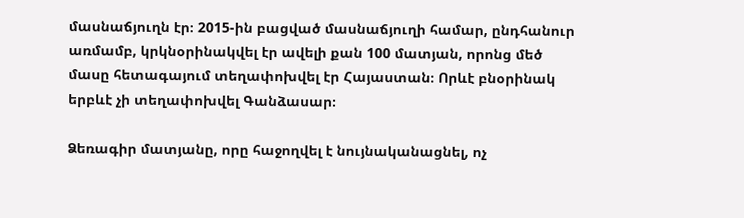մասնաճյուղն էր։ 2015-ին բացված մասնաճյուղի համար, ընդհանուր առմամբ, կրկնօրինակվել էր ավելի քան 100 մատյան, որոնց մեծ մասը հետագայում տեղափոխվել էր Հայաստան։ Որևէ բնօրինակ երբևէ չի տեղափոխվել Գանձասար։

Ձեռագիր մատյանը, որը հաջողվել է նույնականացնել, ոչ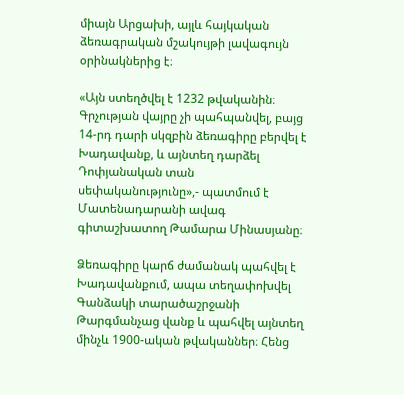միայն Արցախի, այլև հայկական ձեռագրական մշակույթի լավագույն օրինակներից է։

«Այն ստեղծվել է 1232 թվականին։ Գրչության վայրը չի պահպանվել, բայց 14-րդ դարի սկզբին ձեռագիրը բերվել է Խադավանք, և այնտեղ դարձել Դոփյանական տան սեփականությունը»,- պատմում է Մատենադարանի ավագ գիտաշխատող Թամարա Մինասյանը։

Ձեռագիրը կարճ ժամանակ պահվել է Խադավանքում, ապա տեղափոխվել Գանձակի տարածաշրջանի Թարգմանչաց վանք և պահվել այնտեղ մինչև 1900-ական թվականներ։ Հենց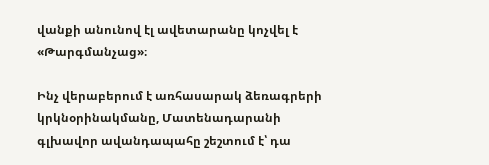վանքի անունով էլ ավետարանը կոչվել է «Թարգմանչաց»։

Ինչ վերաբերում է առհասարակ ձեռագրերի կրկնօրինակմանը, Մատենադարանի գլխավոր ավանդապահը շեշտում է՝ դա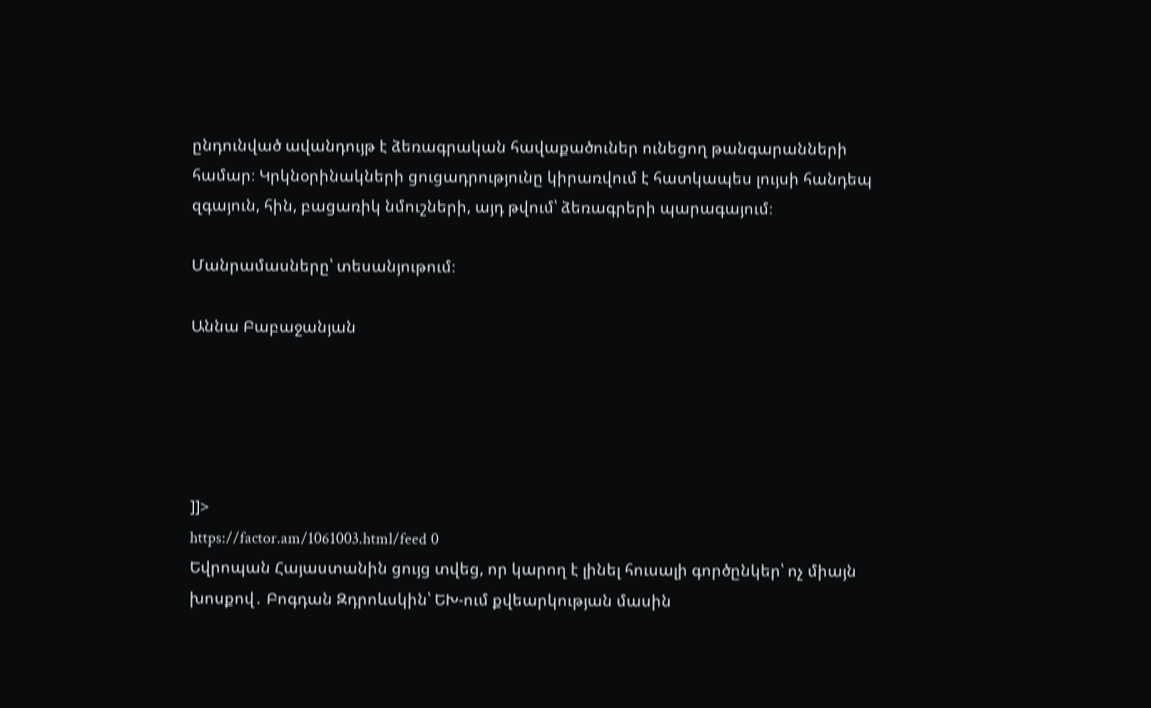ընդունված ավանդույթ է ձեռագրական հավաքածուներ ունեցող թանգարանների համար։ Կրկնօրինակների ցուցադրությունը կիրառվում է հատկապես լույսի հանդեպ զգայուն, հին, բացառիկ նմուշների, այդ թվում՝ ձեռագրերի պարագայում։

Մանրամասները՝ տեսանյութում։

Աննա Բաբաջանյան





]]>
https://factor.am/1061003.html/feed 0
Եվրոպան Հայաստանին ցույց տվեց, որ կարող է լինել հուսալի գործընկեր՝ ոչ միայն խոսքով․ Բոգդան Զդրոևսկին՝ ԵԽ-ում քվեարկության մասին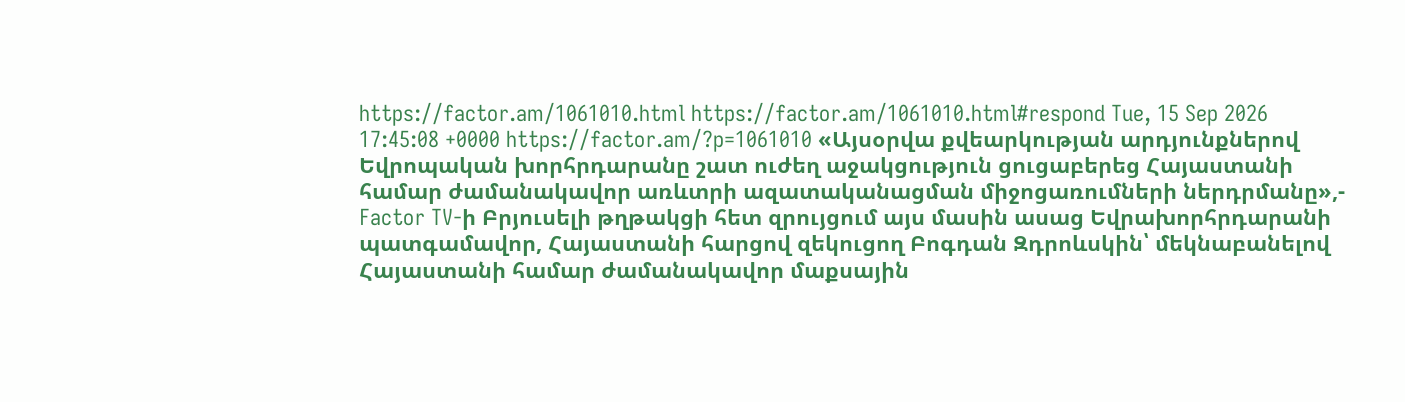https://factor.am/1061010.html https://factor.am/1061010.html#respond Tue, 15 Sep 2026 17:45:08 +0000 https://factor.am/?p=1061010 «Այսօրվա քվեարկության արդյունքներով Եվրոպական խորհրդարանը շատ ուժեղ աջակցություն ցուցաբերեց Հայաստանի համար ժամանակավոր առևտրի ազատականացման միջոցառումների ներդրմանը»,- Factor TV-ի Բրյուսելի թղթակցի հետ զրույցում այս մասին ասաց Եվրախորհրդարանի պատգամավոր, Հայաստանի հարցով զեկուցող Բոգդան Զդրոևսկին՝ մեկնաբանելով Հայաստանի համար ժամանակավոր մաքսային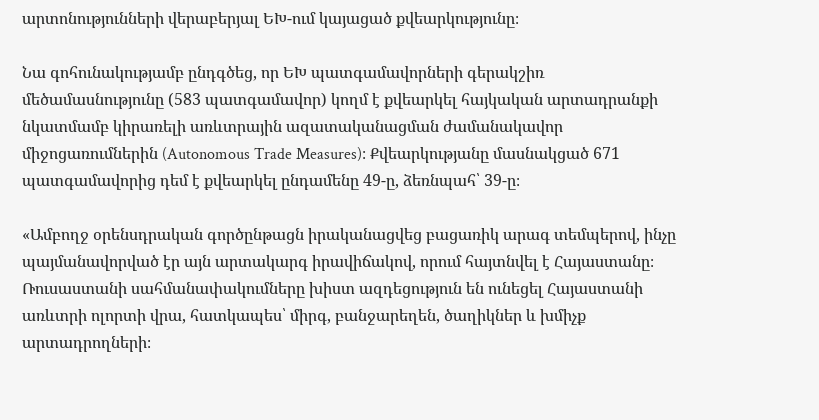արտոնությունների վերաբերյալ ԵԽ-ում կայացած քվեարկությունը։

Նա գոհունակությամբ ընդգծեց, որ ԵԽ պատգամավորների գերակշիռ մեծամասնությունը (583 պատգամավոր) կողմ է քվեարկել հայկական արտադրանքի նկատմամբ կիրառելի առևտրային ազատականացման ժամանակավոր միջոցառումներին (Autonomous Trade Measures)։ Քվեարկությանը մասնակցած 671 պատգամավորից դեմ է քվեարկել ընդամենը 49-ը, ձեռնպահ՝ 39-ը։

«Ամբողջ օրենսդրական գործընթացն իրականացվեց բացառիկ արագ տեմպերով, ինչը պայմանավորված էր այն արտակարգ իրավիճակով, որում հայտնվել է Հայաստանը։ Ռուսաստանի սահմանափակումները խիստ ազդեցություն են ունեցել Հայաստանի առևտրի ոլորտի վրա, հատկապես՝ միրգ, բանջարեղեն, ծաղիկներ և խմիչք արտադրողների։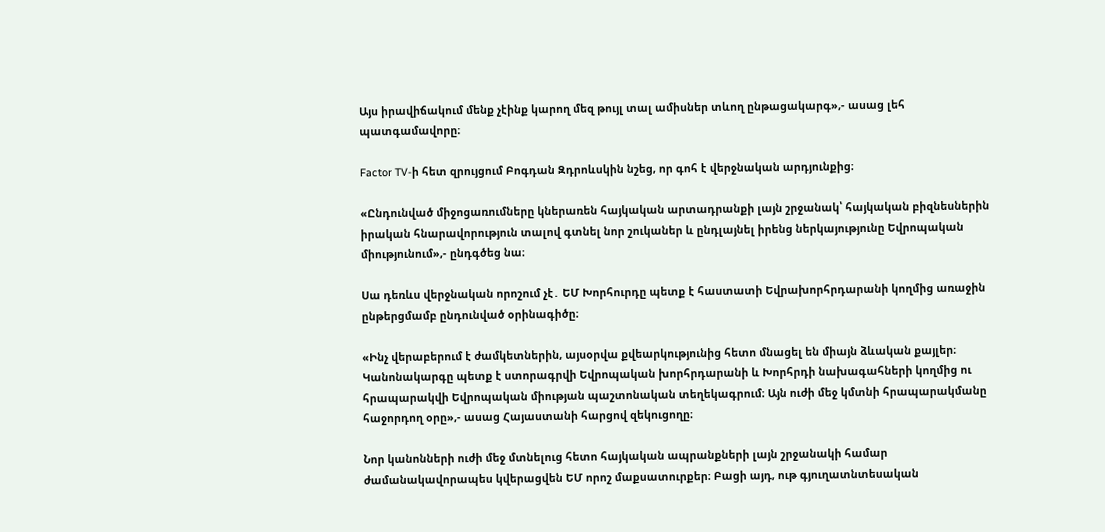Այս իրավիճակում մենք չէինք կարող մեզ թույլ տալ ամիսներ տևող ընթացակարգ»,- ասաց լեհ պատգամավորը։

Factor TV-ի հետ զրույցում Բոգդան Զդրոևսկին նշեց, որ գոհ է վերջնական արդյունքից։

«Ընդունված միջոցառումները կներառեն հայկական արտադրանքի լայն շրջանակ՝ հայկական բիզնեսներին իրական հնարավորություն տալով գտնել նոր շուկաներ և ընդլայնել իրենց ներկայությունը Եվրոպական միությունում»,- ընդգծեց նա։

Սա դեռևս վերջնական որոշում չէ․ ԵՄ Խորհուրդը պետք է հաստատի Եվրախորհրդարանի կողմից առաջին ընթերցմամբ ընդունված օրինագիծը։

«Ինչ վերաբերում է ժամկետներին, այսօրվա քվեարկությունից հետո մնացել են միայն ձևական քայլեր։ Կանոնակարգը պետք է ստորագրվի Եվրոպական խորհրդարանի և Խորհրդի նախագահների կողմից ու հրապարակվի Եվրոպական միության պաշտոնական տեղեկագրում։ Այն ուժի մեջ կմտնի հրապարակմանը հաջորդող օրը»,- ասաց Հայաստանի հարցով զեկուցողը։

Նոր կանոնների ուժի մեջ մտնելուց հետո հայկական ապրանքների լայն շրջանակի համար ժամանակավորապես կվերացվեն ԵՄ որոշ մաքսատուրքեր։ Բացի այդ, ութ գյուղատնտեսական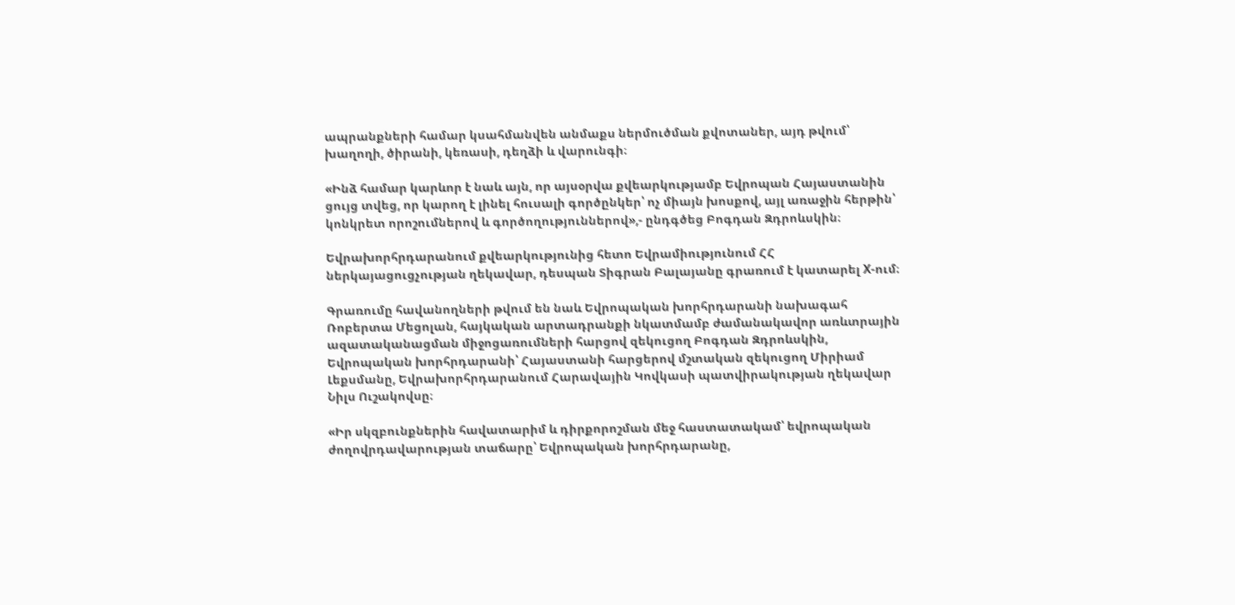ապրանքների համար կսահմանվեն անմաքս ներմուծման քվոտաներ, այդ թվում՝ խաղողի, ծիրանի, կեռասի, դեղձի և վարունգի։

«Ինձ համար կարևոր է նաև այն, որ այսօրվա քվեարկությամբ Եվրոպան Հայաստանին ցույց տվեց, որ կարող է լինել հուսալի գործընկեր՝ ոչ միայն խոսքով, այլ առաջին հերթին՝ կոնկրետ որոշումներով և գործողություններով»,- ընդգծեց Բոգդան Զդրոևսկին։

Եվրախորհրդարանում քվեարկությունից հետո Եվրամիությունում ՀՀ ներկայացուցչության ղեկավար, դեսպան Տիգրան Բալայանը գրառում է կատարել X-ում։

Գրառումը հավանողների թվում են նաև Եվրոպական խորհրդարանի նախագահ Ռոբերտա Մեցոլան, հայկական արտադրանքի նկատմամբ ժամանակավոր առևտրային ազատականացման միջոցառումների հարցով զեկուցող Բոգդան Զդրոևսկին, Եվրոպական խորհրդարանի՝ Հայաստանի հարցերով մշտական զեկուցող Միրիամ Լեքսմանը, Եվրախորհրդարանում Հարավային Կովկասի պատվիրակության ղեկավար Նիլս Ուշակովսը։

«Իր սկզբունքներին հավատարիմ և դիրքորոշման մեջ հաստատակամ՝ եվրոպական ժողովրդավարության տաճարը՝ Եվրոպական խորհրդարանը,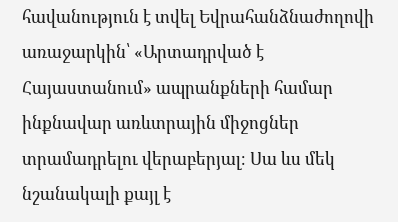հավանություն է տվել Եվրահանձնաժողովի առաջարկին՝ «Արտադրված է Հայաստանում» ապրանքների համար ինքնավար առևտրային միջոցներ տրամադրելու վերաբերյալ։ Սա ևս մեկ նշանակալի քայլ է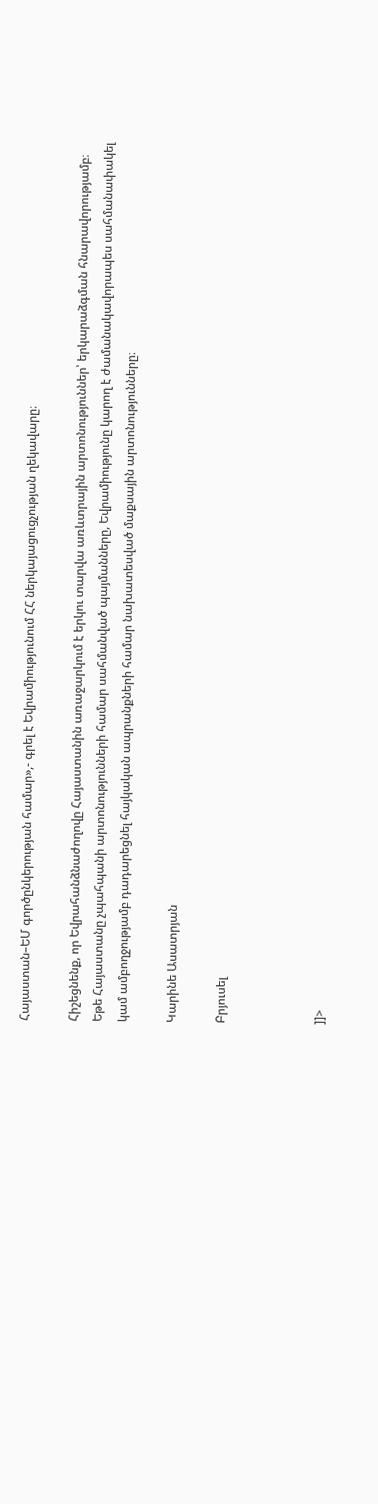Հայաստան–ԵՄ գործընկերության համար»,- գրել է Եվրամիությունում ՀՀ ներկայացուցչության ղեկավարը։

Հիշեցնենք, որ Եվրահանձնաժողովը Հայաստանին առաջարկում է երկու տարվա առևտրային արտոնություններ՝ երկարաձգման հնարավորությամբ։ Եթե Հայաստանը չպահպանի արտոնությունների համար սահմանված պայմանները, Եվրամիությունը կարող է ժամանակավորապես սահմանափակել կամ ամբողջությամբ դադարեցնել հայկական ապրանքների համար նախատեսված մաքսային արտոնությունները։

Կարինե Ասատրյան

Բրյուսել



]]>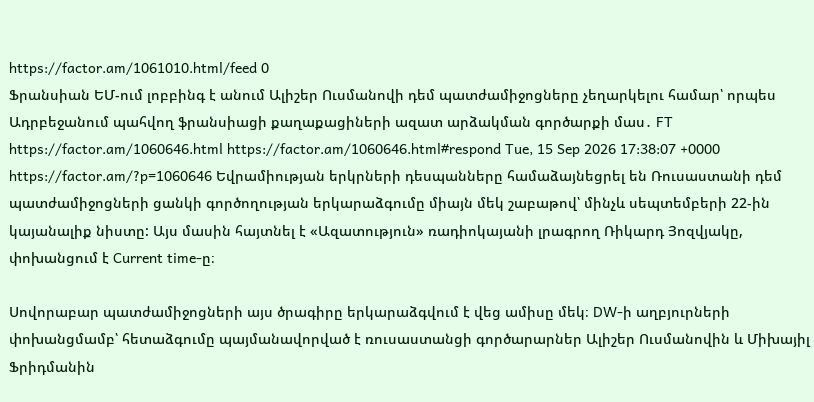https://factor.am/1061010.html/feed 0
Ֆրանսիան ԵՄ-ում լոբբինգ է անում Ալիշեր Ուսմանովի դեմ պատժամիջոցները չեղարկելու համար՝ որպես Ադրբեջանում պահվող ֆրանսիացի քաղաքացիների ազատ արձակման գործարքի մաս․ FT https://factor.am/1060646.html https://factor.am/1060646.html#respond Tue, 15 Sep 2026 17:38:07 +0000 https://factor.am/?p=1060646 Եվրամիության երկրների դեսպանները համաձայնեցրել են Ռուսաստանի դեմ պատժամիջոցների ցանկի գործողության երկարաձգումը միայն մեկ շաբաթով՝ մինչև սեպտեմբերի 22-ին կայանալիք նիստը: Այս մասին հայտնել է «Ազատություն» ռադիոկայանի լրագրող Ռիկարդ Յոզվյակը, փոխանցում է Current time-ը։

Սովորաբար պատժամիջոցների այս ծրագիրը երկարաձգվում է վեց ամիսը մեկ։ DW-ի աղբյուրների փոխանցմամբ՝ հետաձգումը պայմանավորված է ռուսաստանցի գործարարներ Ալիշեր Ուսմանովին և Միխայիլ Ֆրիդմանին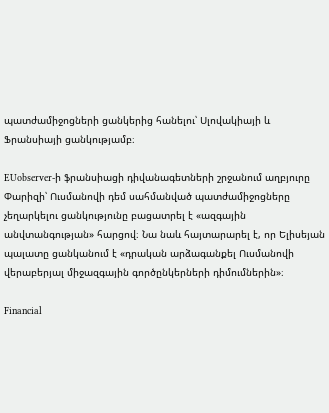պատժամիջոցների ցանկերից հանելու՝ Սլովակիայի և Ֆրանսիայի ցանկությամբ։

EUobserver-ի ֆրանսիացի դիվանագետների շրջանում աղբյուրը Փարիզի՝ Ուսմանովի դեմ սահմանված պատժամիջոցները չեղարկելու ցանկությունը բացատրել է «ազգային անվտանգության» հարցով։ Նա նաև հայտարարել է, որ Ելիսեյան պալատը ցանկանում է «դրական արձագանքել Ուսմանովի վերաբերյալ միջազգային գործընկերների դիմումներին»։

Financial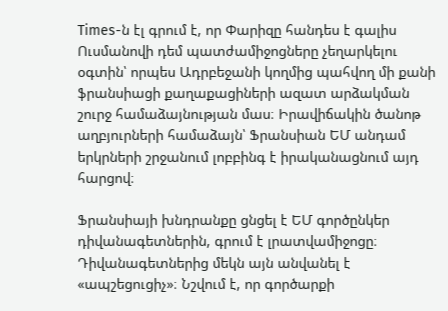Times-ն էլ գրում է, որ Փարիզը հանդես է գալիս Ուսմանովի դեմ պատժամիջոցները չեղարկելու օգտին՝ որպես Ադրբեջանի կողմից պահվող մի քանի ֆրանսիացի քաղաքացիների ազատ արձակման շուրջ համաձայնության մաս։ Իրավիճակին ծանոթ աղբյուրների համաձայն՝ Ֆրանսիան ԵՄ անդամ երկրների շրջանում լոբբինգ է իրականացնում այդ հարցով։

Ֆրանսիայի խնդրանքը ցնցել է ԵՄ գործընկեր դիվանագետներին, գրում է լրատվամիջոցը։ Դիվանագետներից մեկն այն անվանել է «ապշեցուցիչ»։ Նշվում է, որ գործարքի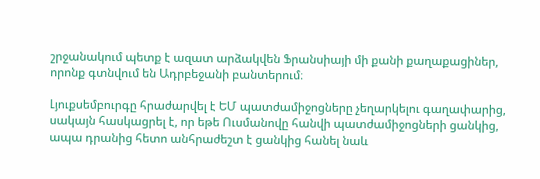շրջանակում պետք է ազատ արձակվեն Ֆրանսիայի մի քանի քաղաքացիներ, որոնք գտնվում են Ադրբեջանի բանտերում։

Լյուքսեմբուրգը հրաժարվել է ԵՄ պատժամիջոցները չեղարկելու գաղափարից, սակայն հասկացրել է, որ եթե Ուսմանովը հանվի պատժամիջոցների ցանկից, ապա դրանից հետո անհրաժեշտ է ցանկից հանել նաև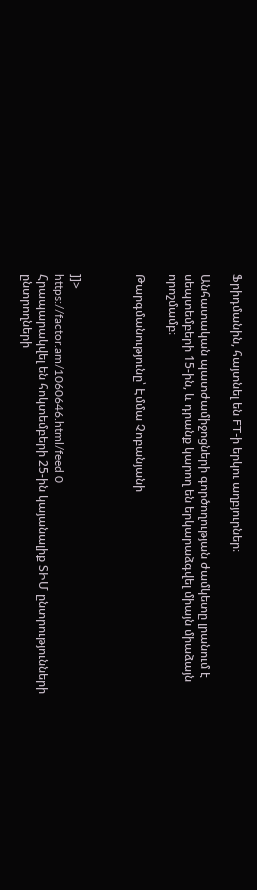Ֆրիդմանին, հայտնել են FT-ի երկու աղբյուրներ։

Անհատական պատժամիջոցների գործողության ժամկետը լրանում է սեպտեմբերի 15-ին, և դրանք կարող են երկարաձգվել միայն միաձայն որոշմամբ։

Թարգմանությունը՝ Էմմա Չոբանյանի



]]>
https://factor.am/1060646.html/feed 0
Հրապարակվել են հոկտեմբերի 25-ին կայանալիք ՏԻՄ ընտրությունների ընտրողների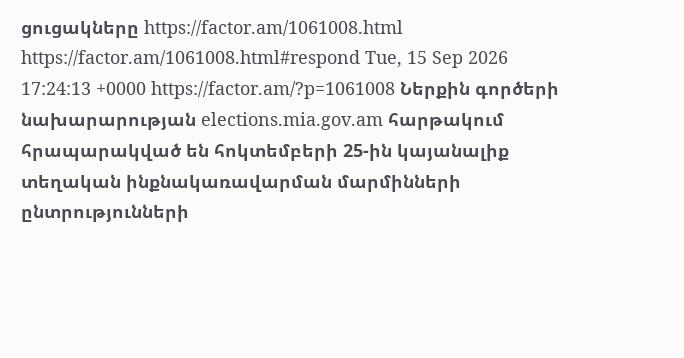ցուցակները https://factor.am/1061008.html https://factor.am/1061008.html#respond Tue, 15 Sep 2026 17:24:13 +0000 https://factor.am/?p=1061008 Ներքին գործերի նախարարության elections.mia.gov.am հարթակում հրապարակված են հոկտեմբերի 25-ին կայանալիք տեղական ինքնակառավարման մարմինների ընտրությունների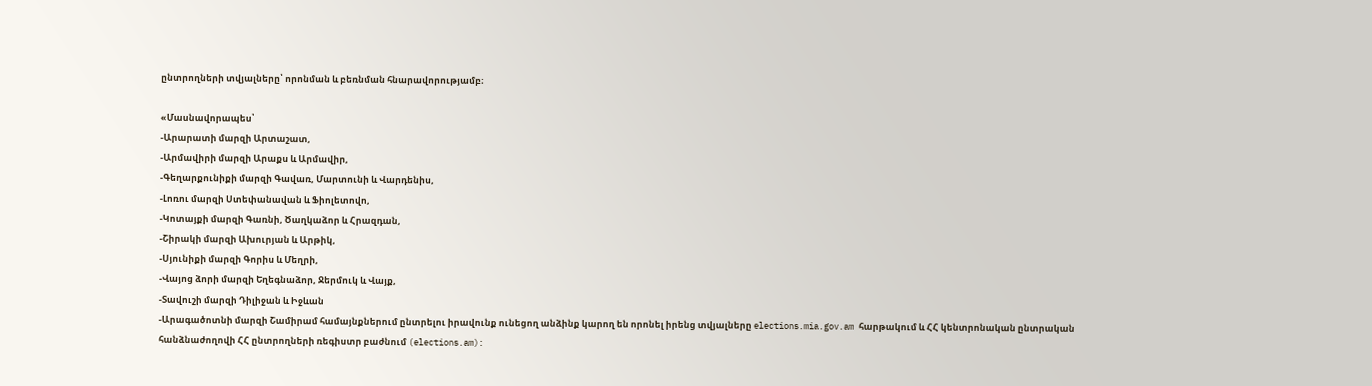ընտրողների տվյալները՝ որոնման և բեռնման հնարավորությամբ։

«Մասնավորապես՝
-Արարատի մարզի Արտաշատ,
-Արմավիրի մարզի Արաքս և Արմավիր,
-Գեղարքունիքի մարզի Գավառ, Մարտունի և Վարդենիս,
-Լոռու մարզի Ստեփանավան և Ֆիոլետովո,
-Կոտայքի մարզի Գառնի, Ծաղկաձոր և Հրազդան,
-Շիրակի մարզի Ախուրյան և Արթիկ,
-Սյունիքի մարզի Գորիս և Մեղրի,
-Վայոց ձորի մարզի Եղեգնաձոր, Ջերմուկ և Վայք,
-Տավուշի մարզի Դիլիջան և Իջևան
-Արագածոտնի մարզի Շամիրամ համայնքներում ընտրելու իրավունք ունեցող անձինք կարող են որոնել իրենց տվյալները elections.mia.gov.am հարթակում և ՀՀ կենտրոնական ընտրական հանձնաժողովի ՀՀ ընտրողների ռեգիստր բաժնում (elections.am):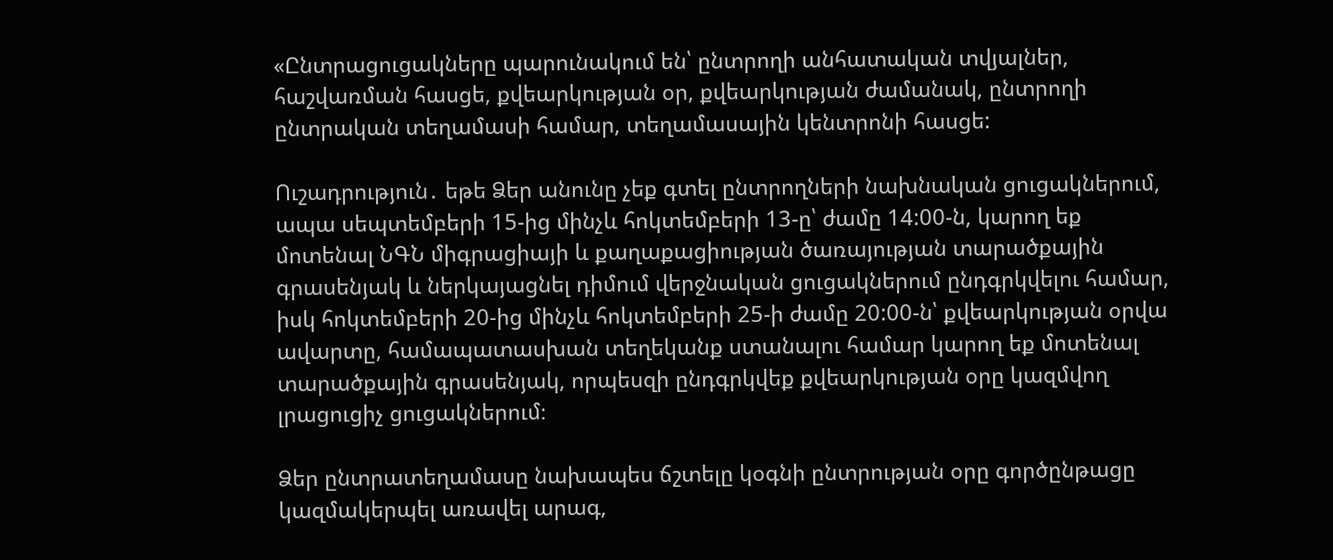«Ընտրացուցակները պարունակում են՝ ընտրողի անհատական տվյալներ, հաշվառման հասցե, քվեարկության օր, քվեարկության ժամանակ, ընտրողի ընտրական տեղամասի համար, տեղամասային կենտրոնի հասցե:

Ուշադրություն․ եթե Ձեր անունը չեք գտել ընտրողների նախնական ցուցակներում, ապա սեպտեմբերի 15-ից մինչև հոկտեմբերի 13-ը՝ ժամը 14:00-ն, կարող եք մոտենալ ՆԳՆ միգրացիայի և քաղաքացիության ծառայության տարածքային գրասենյակ և ներկայացնել դիմում վերջնական ցուցակներում ընդգրկվելու համար, իսկ հոկտեմբերի 20-ից մինչև հոկտեմբերի 25-ի ժամը 20:00-ն՝ քվեարկության օրվա ավարտը, համապատասխան տեղեկանք ստանալու համար կարող եք մոտենալ տարածքային գրասենյակ, որպեսզի ընդգրկվեք քվեարկության օրը կազմվող լրացուցիչ ցուցակներում։

Ձեր ընտրատեղամասը նախապես ճշտելը կօգնի ընտրության օրը գործընթացը կազմակերպել առավել արագ,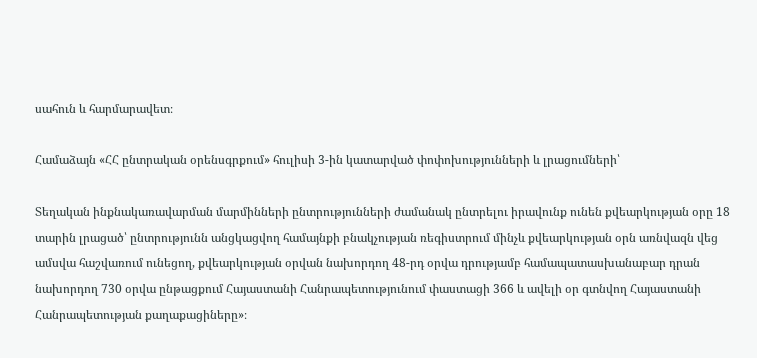սահուն և հարմարավետ։

Համաձայն «ՀՀ ընտրական օրենսգրքում» հուլիսի 3-ին կատարված փոփոխությունների և լրացումների՝

Տեղական ինքնակառավարման մարմինների ընտրությունների ժամանակ ընտրելու իրավունք ունեն քվեարկության օրը 18 տարին լրացած՝ ընտրությունն անցկացվող համայնքի բնակչության ռեգիստրում մինչև քվեարկության օրն առնվազն վեց ամսվա հաշվառում ունեցող, քվեարկության օրվան նախորդող 48-րդ օրվա դրությամբ համապատասխանաբար դրան նախորդող 730 օրվա ընթացքում Հայաստանի Հանրապետությունում փաստացի 366 և ավելի օր գտնվող Հայաստանի Հանրապետության քաղաքացիները»։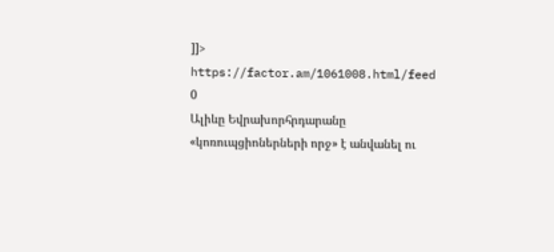]]>
https://factor.am/1061008.html/feed 0
Ալիևը Եվրախորհրդարանը «կոռուպցիոներների որջ» է անվանել ու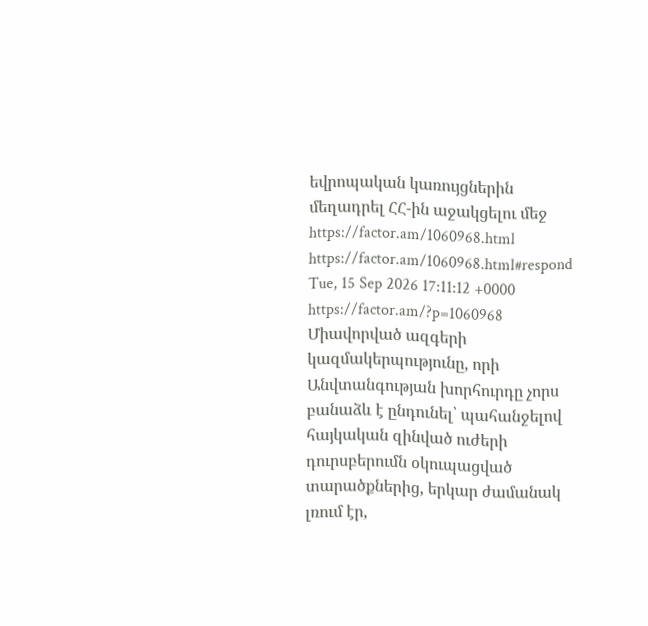եվրոպական կառույցներին մեղադրել ՀՀ-ին աջակցելու մեջ https://factor.am/1060968.html https://factor.am/1060968.html#respond Tue, 15 Sep 2026 17:11:12 +0000 https://factor.am/?p=1060968 Միավորված ազգերի կազմակերպությունը, որի Անվտանգության խորհուրդը չորս բանաձև է ընդունել՝ պահանջելով հայկական զինված ուժերի դուրսբերումն օկուպացված տարածքներից, երկար ժամանակ լռում էր,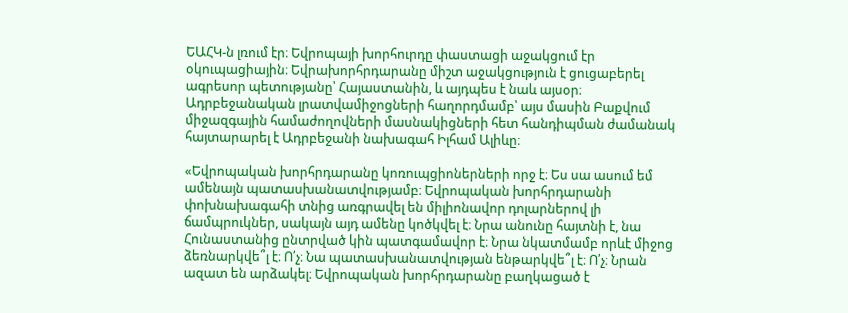ԵԱՀԿ-ն լռում էր։ Եվրոպայի խորհուրդը փաստացի աջակցում էր օկուպացիային։ Եվրախորհրդարանը միշտ աջակցություն է ցուցաբերել ագրեսոր պետությանը՝ Հայաստանին, և այդպես է նաև այսօր։ Ադրբեջանական լրատվամիջոցների հաղորդմամբ՝ այս մասին Բաքվում միջազգային համաժողովների մասնակիցների հետ հանդիպման ժամանակ հայտարարել է Ադրբեջանի նախագահ Իլհամ Ալիևը։

«Եվրոպական խորհրդարանը կոռուպցիոներների որջ է։ Ես սա ասում եմ ամենայն պատասխանատվությամբ։ Եվրոպական խորհրդարանի փոխնախագահի տնից առգրավել են միլիոնավոր դոլարներով լի ճամպրուկներ, սակայն այդ ամենը կոծկվել է։ Նրա անունը հայտնի է, նա Հունաստանից ընտրված կին պատգամավոր է։ Նրա նկատմամբ որևէ միջոց ձեռնարկվե՞լ է։ Ո՛չ։ Նա պատասխանատվության ենթարկվե՞լ է։ Ո՛չ։ Նրան ազատ են արձակել։ Եվրոպական խորհրդարանը բաղկացած է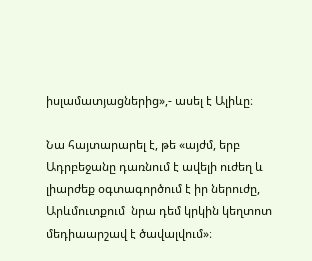իսլամատյացներից»,- ասել է Ալիևը։

Նա հայտարարել է, թե «այժմ, երբ Ադրբեջանը դառնում է ավելի ուժեղ և լիարժեք օգտագործում է իր ներուժը, Արևմուտքում  նրա դեմ կրկին կեղտոտ մեդիաարշավ է ծավալվում»։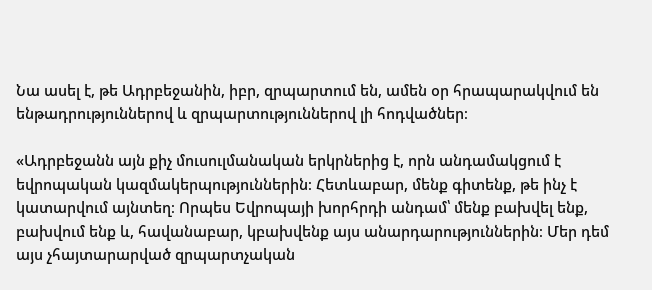Նա ասել է, թե Ադրբեջանին, իբր, զրպարտում են, ամեն օր հրապարակվում են ենթադրություններով և զրպարտություններով լի հոդվածներ։

«Ադրբեջանն այն քիչ մուսուլմանական երկրներից է, որն անդամակցում է եվրոպական կազմակերպություններին։ Հետևաբար, մենք գիտենք, թե ինչ է կատարվում այնտեղ։ Որպես Եվրոպայի խորհրդի անդամ՝ մենք բախվել ենք, բախվում ենք և, հավանաբար, կբախվենք այս անարդարություններին։ Մեր դեմ այս չհայտարարված զրպարտչական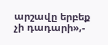արշավը երբեք չի դադարի»,-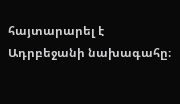հայտարարել է Ադրբեջանի նախագահը։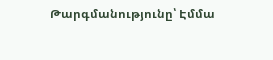Թարգմանությունը՝ Էմմա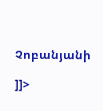Չոբանյանի

]]>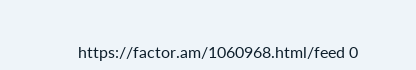https://factor.am/1060968.html/feed 0